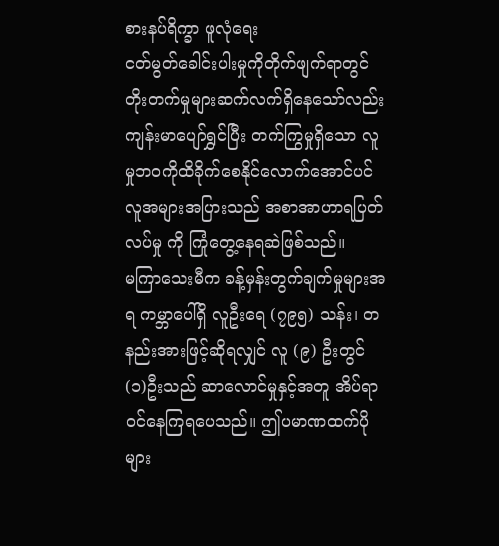စားနပ်ရိက္ခာ ဖူလုံရေး
ငတ်မွတ်ခေါင်းပါးမှုကိုတိုက်ဖျက်ရာတွင် တိုးတက်မှုများဆက်လက်ရှိနေသော်လည်း ကျန်းမာပျော်ရွှင်ပြီး တက်ကြွမှုရှိသော လူမှုဘဝကိုထိခိုက်စေနိုင်လောက်အောင်ပင် လူအများအပြားသည် အစာအာဟာရပြတ်လပ်မှု ကို ကြုံတွေ့နေရဆဲဖြစ်သည်။
မကြာသေးမီက ခန့်မှန်းတွက်ချက်မှုများအရ ကမ္ဘာပေါ်ရှိ လူဦးရေ (၇၉၅) သန်း၊ တနည်းအားဖြင့်ဆိုရလျှင် လူ (၉) ဦးတွင် (၁)ဦးသည် ဆာလောင်မှုနှင့်အတူ အိပ်ရာဝင်နေကြရပေသည်။ ဤပမာဏထက်ပိုများ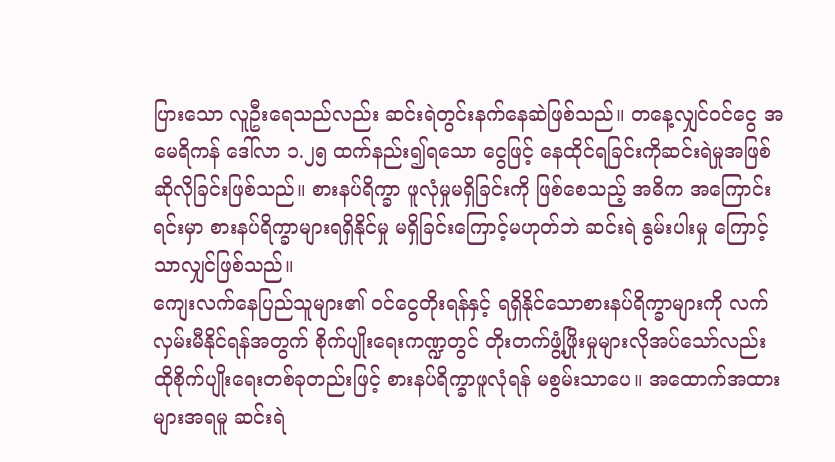ပြားသော လူဦးရေသည်လည်း ဆင်းရဲတွင်းနက်နေဆဲဖြစ်သည်။ တနေ့လျှင်ဝင်ငွေ အမေရိကန် ဒေါ်လာ ၁.၂၅ ထက်နည်း၍ရသော ငွေဖြင့် နေထိုင်ရခြင်းကိုဆင်းရဲမှုအဖြစ်ဆိုလိုခြင်းဖြစ်သည်။ စားနပ်ရိက္ခာ ဖူလုံမှုမရှိခြင်းကို ဖြစ်စေသည့် အဓိက အကြောင်းရင်းမှာ စားနပ်ရိက္ခာများရရှိနိုင်မှု မရှိခြင်းကြောင့်မဟုတ်ဘဲ ဆင်းရဲ နွမ်းပါးမှု ကြောင့်သာလျှင်ဖြစ်သည်။
ကျေးလက်နေပြည်သူများ၏ ဝင်ငွေတိုးရန်နှင့် ရရှိနိုင်သောစားနပ်ရိက္ခာများကို လက်လှမ်းမီနိုင်ရန်အတွက် စိုက်ပျိုးရေးကဏ္ဍတွင် တိုးတက်ဖွံ့ဖြိုးမှုများလိုအပ်သော်လည်း ထိုစိုက်ပျိုးရေးတစ်ခုတည်းဖြင့် စားနပ်ရိက္ခာဖူလုံရန် မစွမ်းသာပေ။ အထောက်အထားများအရမူ ဆင်းရဲ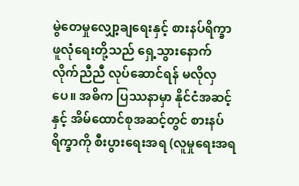မွဲတေမှုလျှော့ချရေးနှင့် စားနပ်ရိက္ခာဖူလုံရေးတို့သည် ရှေ့သွားနောက်လိုက်ညီညီ လုပ်ဆောင်ရန် မလိုလှပေ။ အဓိက ပြဿနာမှာ နိုင်ငံအဆင့်နှင့် အိမ်ထောင်စုအဆင့်တွင် စားနပ်ရိက္ခာကို စီးပွားရေးအရ (လူမှုရေးအရ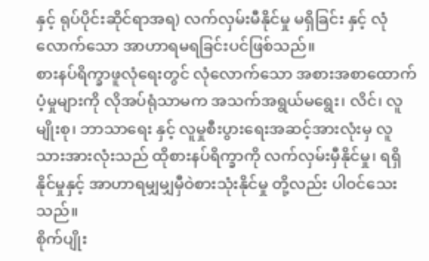နှင့် ရုပ်ပိုင်းဆိုင်ရာအရ) လက်လှမ်းမီနိုင်မှု မရှိခြင်း နှင့် လုံလောက်သော အာဟာရမရခြင်းပင်ဖြစ်သည်။
စားနပ်ရိက္ခာဖူလုံရေးတွင် လုံလောက်သော အစားအစာထောက်ပံ့မှုများကို လိုအပ်ရုံသာမက အသက်အရွယ်မရွေး၊ လိင်၊ လူမျိုးစု၊ ဘာသာရေး နှင့် လူမှုစီးပွားရေးအဆင့်အားလုံးမှ လူသားအားလုံးသည် ထိုစားနပ်ရိက္ခာကို လက်လှမ်းမှီနိုင်မှု၊ ရရှိနိုင်မှုနှင့် အာဟာရမျှမျှမှီဝဲစားသုံးနိုင်မှု တို့လည်း ပါဝင်သေးသည်။
စိုက်ပျိုး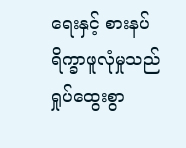ရေးနှင့် စားနပ်ရိက္ခာဖူလုံမှုသည် ရှုပ်ထွေးစွာ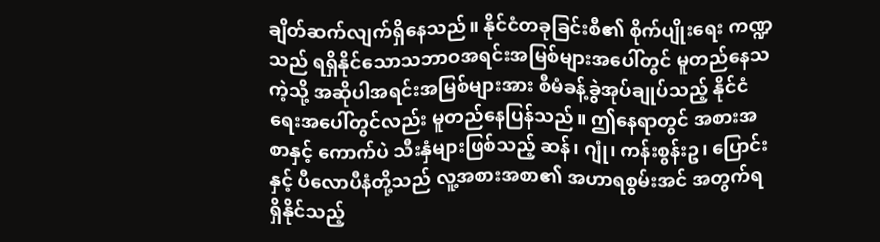ချိတ်ဆက်လျက်ရှိနေသည်။ နိုင်ငံတခုခြင်းစီ၏ စိုက်ပျိုးရေး ကဏ္ဍသည် ရရှိနိုင်သောသဘာဝအရင်းအမြစ်များအပေါ်တွင် မူတည်နေသကဲ့သို့ အဆိုပါအရင်းအမြစ်များအား စီမံခန့်ခွဲအုပ်ချုပ်သည့် နိုင်ငံရေးအပေါ်တွင်လည်း မူတည်နေပြန်သည်။ ဤနေရာတွင် အစားအစာနှင့် ကောက်ပဲ သီးနှံများဖြစ်သည့် ဆန်၊ ဂျုံ၊ ကန်းစွန်းဥ၊ ပြောင်း နှင့် ပီလောပီနံတို့သည် လူ့အစားအစာ၏ အဟာရစွမ်းအင် အတွက်ရရှိနိုင်သည့်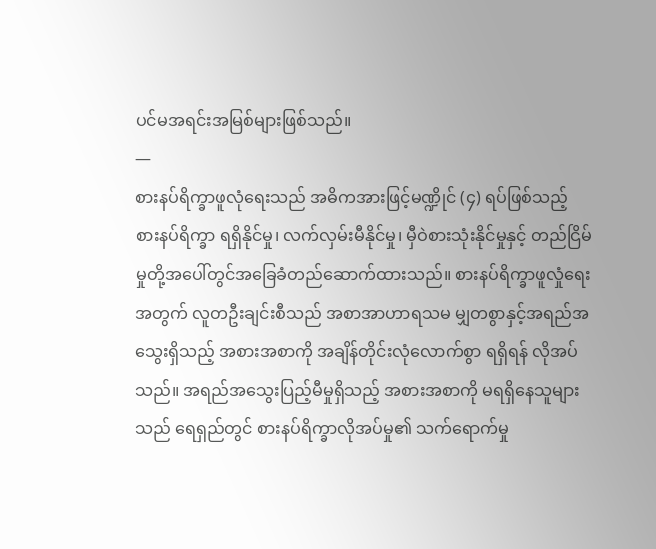ပင်မအရင်းအမြစ်များဖြစ်သည်။
—
စားနပ်ရိက္ခာဖူလုံရေးသည် အဓိကအားဖြင့်မဏ္ဍိုင် (၄) ရပ်ဖြစ်သည့် စားနပ်ရိက္ခာ ရရှိနိုင်မှု၊ လက်လှမ်းမီနိုင်မှု၊ မှီဝဲစားသုံးနိုင်မှုနှင့် တည်ငြိမ်မှုတို့အပေါ်တွင်အခြေခံတည်ဆောက်ထားသည်။ စားနပ်ရိက္ခာဖူလှုံရေးအတွက် လူတဦးချင်းစီသည် အစာအာဟာရသမ မျှတစွာနှင့်အရည်အသွေးရှိသည့် အစားအစာကို အချိန်တိုင်းလုံလောက်စွာ ရရှိရန် လိုအပ်သည်။ အရည်အသွေးပြည့်မီမှုရှိသည့် အစားအစာကို မရရှိနေသူများသည် ရေရှည်တွင် စားနပ်ရိက္ခာလိုအပ်မှု၏ သက်ရောက်မှု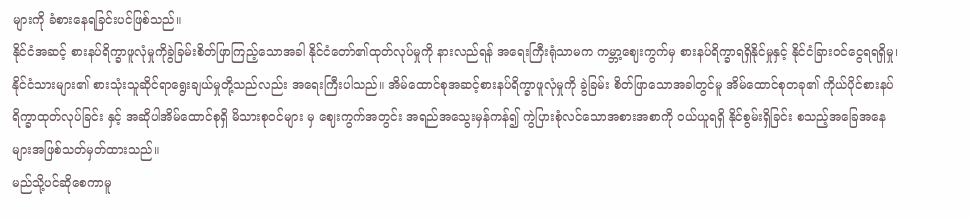များကို ခံစားနေရခြင်းပင်ဖြစ်သည်။
နိုင်ငံအဆင့် စားနပ်ရိက္ခာဖူလုံမှုကိုခွဲခြမ်းစိတ်ဖြာကြည့်သောအခါ နိုင်ငံတော်၏ထုတ်လုပ်မှုကို နားလည်ရန် အရေးကြီးရုံသာမက ကမ္ဘာ့ဈေးကွက်မှ စားနပ်ရိက္ခာရရှိနိုင်မှုနှင့် နိုင်ငံခြားဝင်ငွေရရရှိမှု၊ နိုင်ငံသားများ၏ စားသုံးသူဆိုင်ရာရွေးချယ်မှုတို့သည်လည်း အရေးကြီးပါသည်။ အိမ်ထောင်စုအဆင့်စားနပ်ရိက္ခာဖူလုံမှုကို ခွဲခြမ်း စိတ်ဖြာသောအခါတွင်မူ အိမ်ထောင်စုတခု၏ ကိုယ်ပိုင်စားနပ်ရိက္ခာထုတ်လုပ်ခြင်း နှင့် အဆိုပါအိမ်ထောင်စုရှိ မိသားစုဝင်များ မှ ဈေးကွက်အတွင်း အရည်အသွေးမှန်ကန်၍ ကွဲပြားစုံလင်သောအစားအစာကို ဝယ်ယူရရှိ နိုင်စွမ်းရှိခြင်း စသည့်အခြေအနေများအဖြစ်သတ်မှတ်ထားသည်။
မည်သို့ပင်ဆိုစေကာမူ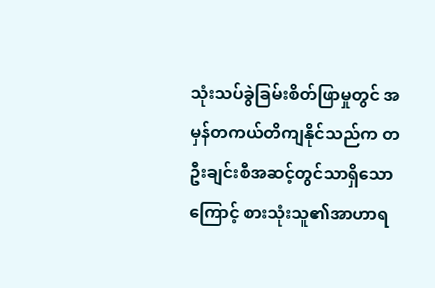သုံးသပ်ခွဲခြမ်းစိတ်ဖြာမှုတွင် အမှန်တကယ်တိကျနိုင်သည်က တဦးချင်းစီအဆင့်တွင်သာရှိသောကြောင့် စားသုံးသူ၏အာဟာရ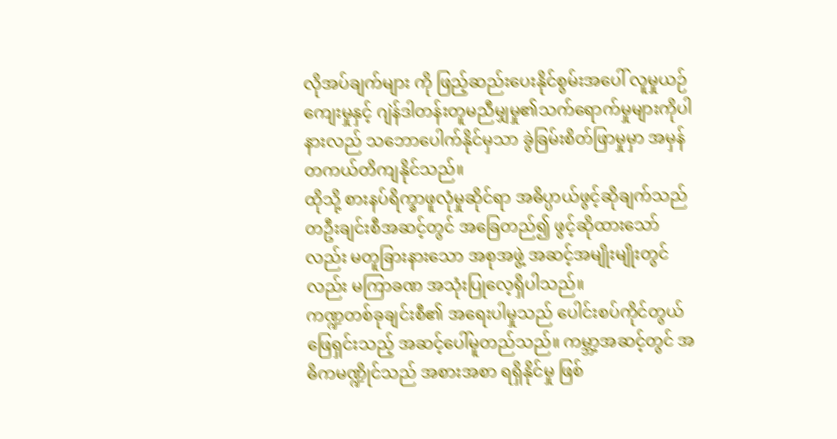လိုအပ်ချက်များ ကို ဖြည့်ဆည်းပေးနိုင်စွမ်းအပေါ် လူမှုယဉ်ကျေးမှုနှင့် ဂျဲန်ဒါတန်းတူမညီမျှမှု၏သက်ရောက်မှုများကိုပါ နားလည် သဘောပေါက်နိုင်မှသာ ခွဲခြမ်းစိတ်ဖြာမှုမှာ အမှန်တကယ်တိကျနိုင်သည်။
ထိုသို့ စားနပ်ရိက္ခာဖူလုံမှုဆိုင်ရာ အဓိပ္ပာယ်ဖွင့်ဆိုချက်သည် တဦးချင်းစီအဆင့်တွင် အခြေတည်၍ ဖွင့်ဆိုထားသော်လည်း မတူခြားနားသော အစုအဖွဲ့ အဆင့်အမျိုးမျိုးတွင်လည်း မကြာခဏ အသုံးပြုလေ့ရှိပါသည်။
ကဏ္ဍတစ်ခုချင်းစီ၏ အရေးပါမှုသည် ပေါင်းစပ်ကိုင်တွယ်ဖြေရှင်းသည့် အဆင့်ပေါ်မူတည်သည်။ ကမ္ဘာ့အဆင့်တွင် အဓိကမဏ္ဍိုင်သည် အစားအစာ ရရှိနိုင်မှု ဖြစ်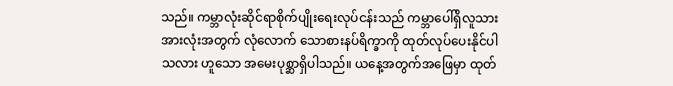သည်။ ကမ္ဘာလုံးဆိုင်ရာစိုက်ပျိုးရေးလုပ်ငန်းသည် ကမ္ဘာပေါ်ရှိလူသားအားလုံးအတွက် လုံလောက် သောစားနပ်ရိက္ခာကို ထုတ်လုပ်ပေးနိုင်ပါသလား ဟူသော အမေးပုစ္ဆာရှိပါသည်။ ယနေ့အတွက်အဖြေမှာ ထုတ်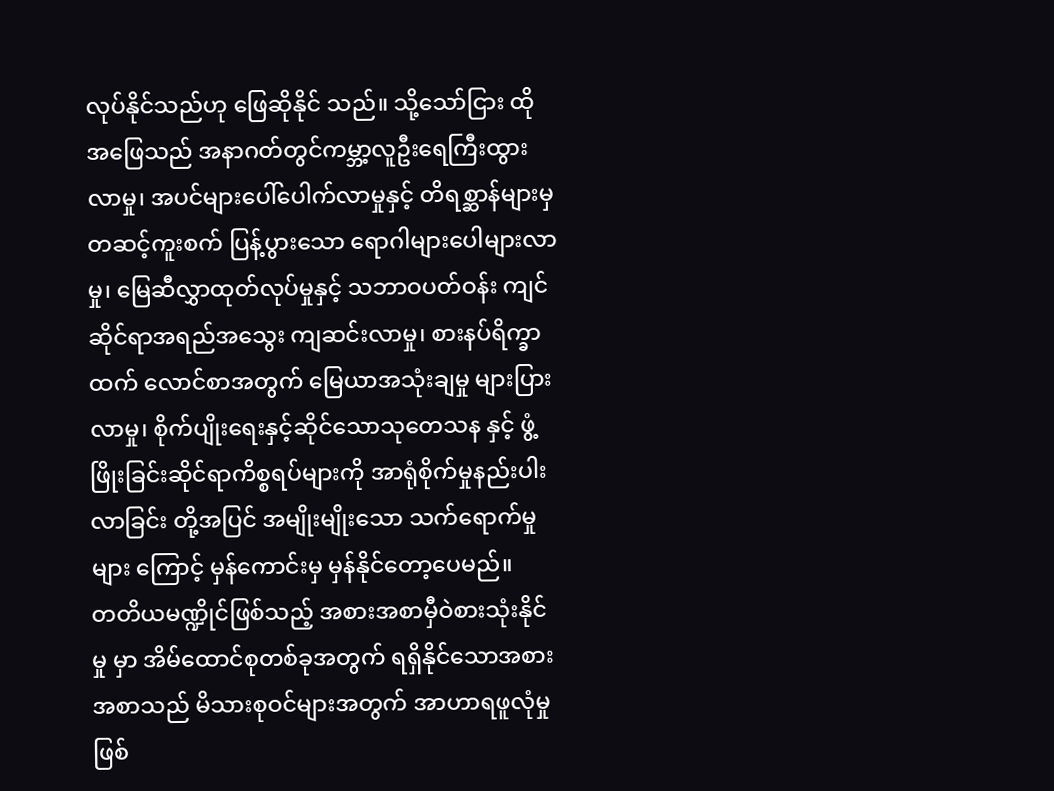လုပ်နိုင်သည်ဟု ဖြေဆိုနိုင် သည်။ သို့သော်ငြား ထိုအဖြေသည် အနာဂတ်တွင်ကမ္ဘာ့လူဦးရေကြီးထွားလာမှု၊ အပင်များပေါ်ပေါက်လာမှုနှင့် တိရစ္ဆာန်များမှတဆင့်ကူးစက် ပြန့်ပွားသော ရောဂါများပေါများလာမှု၊ မြေဆီလွှာထုတ်လုပ်မှုနှင့် သဘာဝပတ်ဝန်း ကျင်ဆိုင်ရာအရည်အသွေး ကျဆင်းလာမှု၊ စားနပ်ရိက္ခာထက် လောင်စာအတွက် မြေယာအသုံးချမှု များပြားလာမှု၊ စိုက်ပျိုးရေးနှင့်ဆိုင်သောသုတေသန နှင့် ဖွံ့ဖြိုးခြင်းဆိုင်ရာကိစ္စရပ်များကို အာရုံစိုက်မှုနည်းပါးလာခြင်း တို့အပြင် အမျိုးမျိုးသော သက်ရောက်မှုများ ကြောင့် မှန်ကောင်းမှ မှန်နိုင်တော့ပေမည်။
တတိယမဏ္ဍိုင်ဖြစ်သည့် အစားအစာမှီဝဲစားသုံးနိုင်မှု မှာ အိမ်ထောင်စုတစ်ခုအတွက် ရရှိနိုင်သောအစားအစာသည် မိသားစုဝင်များအတွက် အာဟာရဖူလုံမှုဖြစ်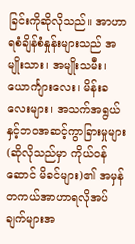ခြင်းကိုဆိုလိုသည်။ အာဟာရစံချိန်စံနှုန်းများသည် အမျိုးသား၊ အမျိုးသမီး၊ ယောင်္ကျားလေး၊ မိန်းခလေးများ၊ အသက်အရွယ်နှင့်ဘဝအဆင့်ကွာခြားမှုများ (ဆိုလိုသည်မှာ ကိုယ်ဝန်ဆောင် မိခင်များ)၏ အမှန်တကယ်အာဟာရလိုအပ်ချက်များအ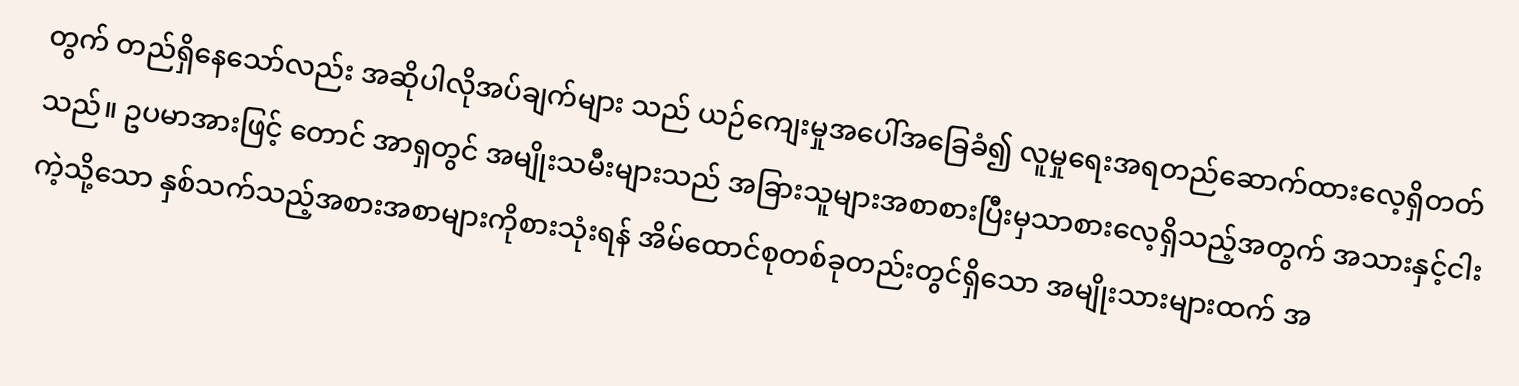တွက် တည်ရှိနေသော်လည်း အဆိုပါလိုအပ်ချက်များ သည် ယဉ်ကျေးမှုအပေါ်အခြေခံ၍ လူမှုရေးအရတည်ဆောက်ထားလေ့ရှိတတ်သည်။ ဥပမာအားဖြင့် တောင် အာရှတွင် အမျိုးသမီးများသည် အခြားသူများအစာစားပြီးမှသာစားလေ့ရှိသည့်အတွက် အသားနှင့်ငါးကဲ့သို့သော နှစ်သက်သည့်အစားအစာများကိုစားသုံးရန် အိမ်ထောင်စုတစ်ခုတည်းတွင်ရှိသော အမျိုးသားများထက် အ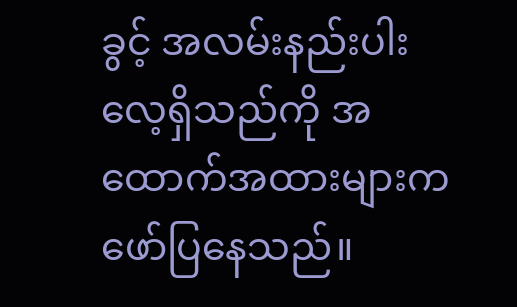ခွင့် အလမ်းနည်းပါး လေ့ရှိသည်ကို အထောက်အထားများကဖော်ပြနေသည်။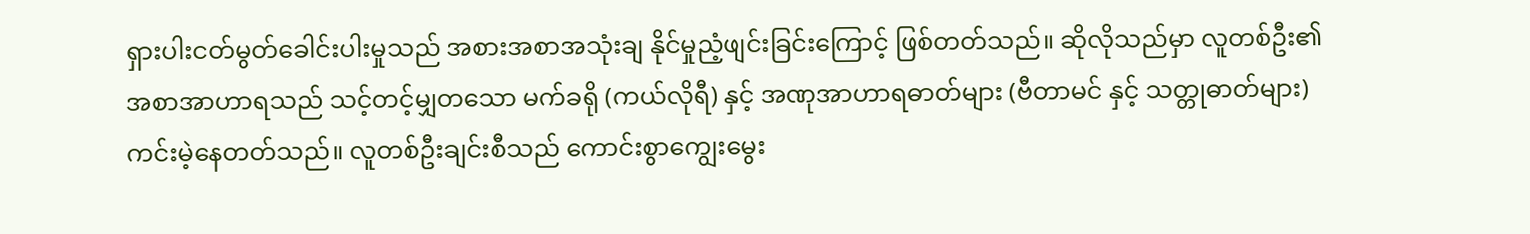ရှားပါးငတ်မွတ်ခေါင်းပါးမှုသည် အစားအစာအသုံးချ နိုင်မှုညံ့ဖျင်းခြင်းကြောင့် ဖြစ်တတ်သည်။ ဆိုလိုသည်မှာ လူတစ်ဦး၏ အစာအာဟာရသည် သင့်တင့်မျှတသော မက်ခရို (ကယ်လိုရီ) နှင့် အဏုအာဟာရဓာတ်များ (ဗီတာမင် နှင့် သတ္တုဓာတ်များ) ကင်းမဲ့နေတတ်သည်။ လူတစ်ဦးချင်းစီသည် ကောင်းစွာကျွေးမွေး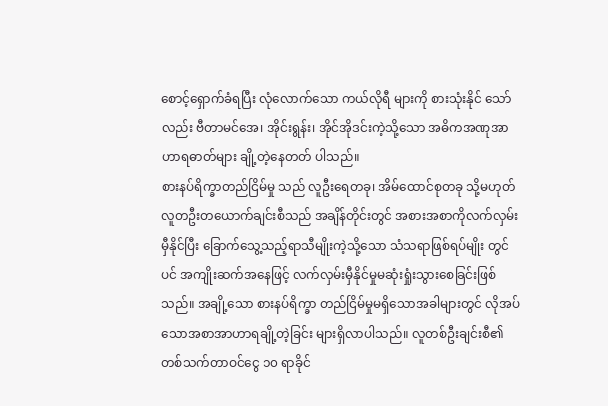စောင့်ရှောက်ခံရပြီး လုံလောက်သော ကယ်လိုရီ များကို စားသုံးနိုင် သော်လည်း ဗီတာမင်အေ၊ အိုင်းရွန်း၊ အိုင်အိုဒင်းကဲ့သို့သော အဓိကအဏုအာဟာရဓာတ်များ ချို့တဲ့နေတတ် ပါသည်။
စားနပ်ရိက္ခာတည်ငြိမ်မှု သည် လူဦးရေတခု၊ အိမ်ထောင်စုတခု သို့မဟုတ် လူတဦးတယောက်ချင်းစီသည် အချိန်တိုင်းတွင် အစားအစာကိုလက်လှမ်းမှီနိုင်ပြီး ခြောက်သွေ့သည့်ရာသီမျိုးကဲ့သို့သော သံသရာဖြစ်ရပ်မျိုး တွင်ပင် အကျိုးဆက်အနေဖြင့် လက်လှမ်းမှီနိုင်မှုမဆုံးရှုံးသွားစေခြင်းဖြစ်သည်။ အချို့သော စားနပ်ရိက္ခာ တည်ငြိမ်မှုမရှိသောအခါများတွင် လိုအပ်သောအစာအာဟာရချို့တဲ့ခြင်း များရှိလာပါသည်။ လူတစ်ဦးချင်းစီ၏ တစ်သက်တာဝင်ငွေ ၁၀ ရာခိုင်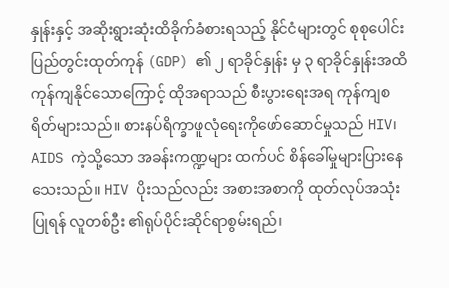နှုန်းနှင့် အဆိုးရွားဆုံးထိခိုက်ခံစားရသည့် နိုင်ငံများတွင် စုစုပေါင်း ပြည်တွင်းထုတ်ကုန် (GDP) ၏ ၂ ရာခိုင်နှုန်း မှ ၃ ရာခိုင်နှုန်းအထိ ကုန်ကျနိုင်သောကြောင့် ထိုအရာသည် စီးပွားရေးအရ ကုန်ကျစရိတ်များသည်။ စားနပ်ရိက္ခာဖူလုံရေးကိုဖော်ဆောင်မှုသည် HIV၊ AIDS ကဲ့သို့သော အခန်းကဏ္ဍများ ထက်ပင် စိန်ခေါ်မှုများပြားနေသေးသည်။ HIV ပိုးသည်လည်း အစားအစာကို ထုတ်လုပ်အသုံးပြုရန် လူတစ်ဦး ၏ရုပ်ပိုင်းဆိုင်ရာစွမ်းရည်၊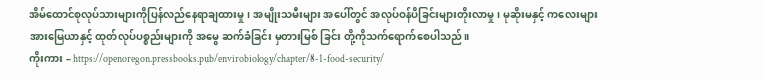အိမ်ထောင်စုလုပ်သားများကိုပြန်လည်နေရာချထားမှု ၊ အမျိုးသမီးများ အပေါ်တွင် အလုပ်ဝန်ပိခြင်းများတိုးလာမှု၊ မုဆိုးမနှင့် ကလေးများအားမြေယာနှင့် ထုတ်လုပ်ပစ္စည်းများကို အမွေ ဆက်ခံခြင်း မှတားမြစ် ခြင်း တို့ကိုသက်ရောက်စေပါသည်။
ကိုးကား – https://openoregon.pressbooks.pub/envirobiology/chapter/8-1-food-security/